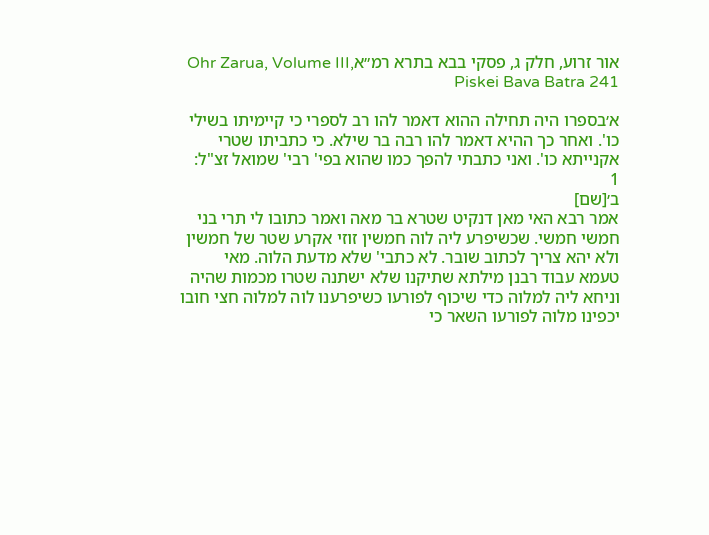אור זרוע, חלק ג, פסקי בבא בתרא רמ״אOhr Zarua, Volume III, Piskei Bava Batra 241

א׳בספרו היה תחילה ההוא דאמר להו רב לספרי כי קיימיתו בשילי כו'. ואחר כך ההיא דאמר להו רבה בר שילא. כי כתביתו שטרי אקנייתא כו'. ואני כתבתי להפך כמו שהוא בפי' רבי' שמואל זצ"ל:
1
ב׳[שם]
אמר רבא האי מאן דנקיט שטרא בר מאה ואמר כתובו לי תרי בני חמשי חמשי. שכשיפרע ליה לוה חמשין זוזי אקרע שטר של חמשין ולא יהא צריך לכתוב שובר. לא כתבי' שלא מדעת הלוה. מאי טעמא עבוד רבנן מילתא שתיקנו שלא ישתנה שטרו מכמות שהיה וניחא ליה למלוה כדי שיכוף לפורעו כשיפרענו לוה למלוה חצי חובו יכפינו מלוה לפורעו השאר כי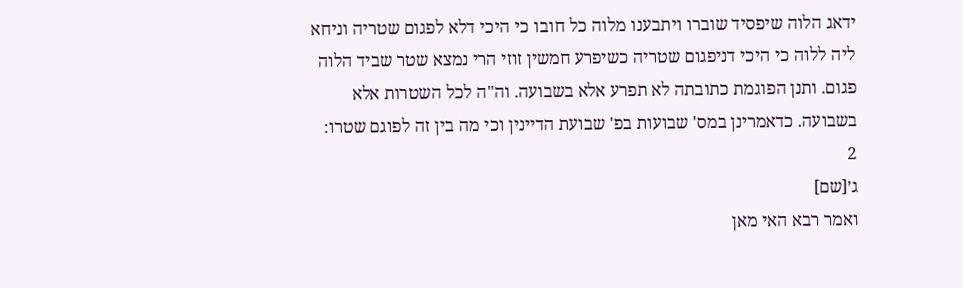ידאג הלוה שיפסיד שוברו ויתבענו מלוה כל חובו כי היכי דלא לפגום שטריה וניחא ליה ללוה כי היכי דניפגום שטריה כשיפרע חמשין זוזי הרי נמצא שטר שביד הלוה פגום. ותנן הפוגמת כתובתה לא תפרע אלא בשבועה. וה"ה לכל השטרות אלא בשבועה. כדאמרינן במס' שבועות בפ' שבועת הדיינין וכי מה בין זה לפוגם שטרו:
2
ג׳[שם]
ואמר רבא האי מאן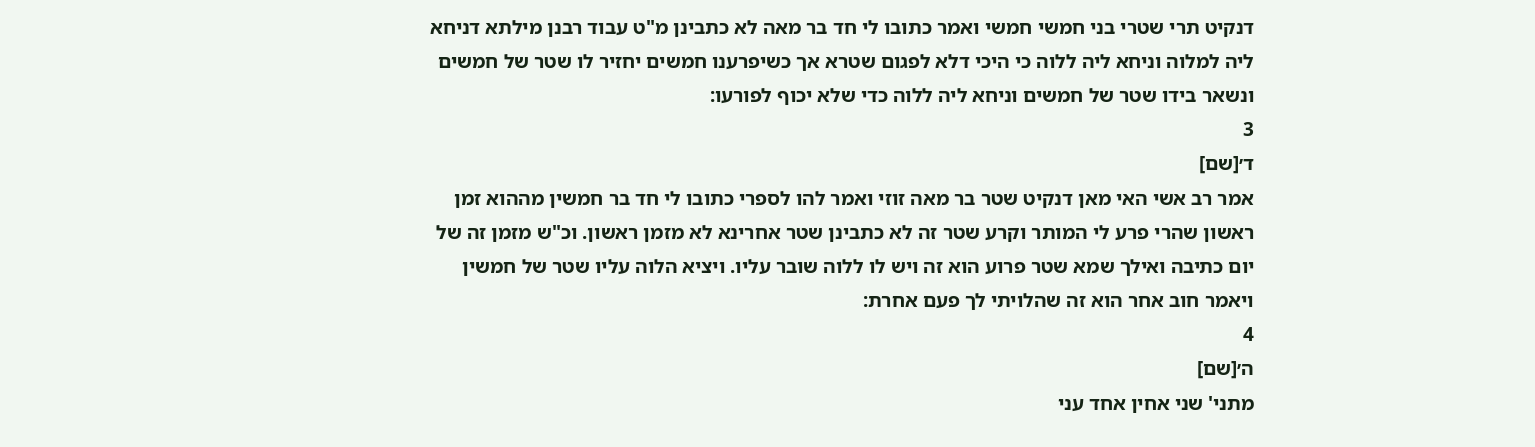דנקיט תרי שטרי בני חמשי חמשי ואמר כתובו לי חד בר מאה לא כתבינן מ"ט עבוד רבנן מילתא דניחא ליה למלוה וניחא ליה ללוה כי היכי דלא לפגום שטרא אך כשיפרענו חמשים יחזיר לו שטר של חמשים ונשאר בידו שטר של חמשים וניחא ליה ללוה כדי שלא יכוף לפורעו:
3
ד׳[שם]
אמר רב אשי האי מאן דנקיט שטר בר מאה זוזי ואמר להו לספרי כתובו לי חד בר חמשין מההוא זמן ראשון שהרי פרע לי המותר וקרע שטר זה לא כתבינן שטר אחרינא לא מזמן ראשון. וכ"ש מזמן זה של יום כתיבה ואילך שמא שטר פרוע הוא זה ויש לו ללוה שובר עליו. ויציא הלוה עליו שטר של חמשין ויאמר חוב אחר הוא זה שהלויתי לך פעם אחרת:
4
ה׳[שם]
מתני' שני אחין אחד עני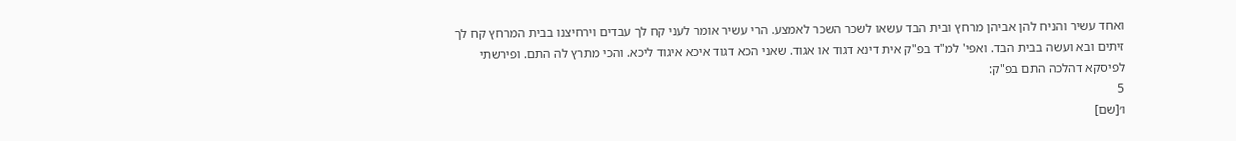ואחד עשיר והניח להן אביהן מרחץ ובית הבד עשאו לשכר השכר לאמצע. הרי עשיר אומר לעני קח לך עבדים וירחיצנו בבית המרחץ קח לך זיתים ובא ועשה בבית הבד. ואפי' למ"ד בפ"ק אית דינא דגוד או אגוד. שאני הכא דגוד איכא איגוד ליכא. והכי מתרץ לה התם. ופירשתי לפיסקא דהלכה התם בפ"ק:
5
ו׳[שם]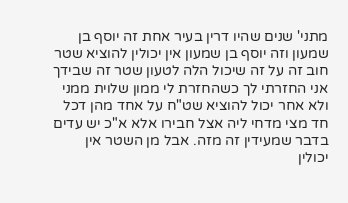מתני' שנים שהיו דרין בעיר אחת זה יוסף בן שמעון וזה יוסף בן שמעון אין יכולין להוציא שטר חוב זה על זה שיכול הלה לטעון שטר זה שבידך אני החזרתי לך כשהחזרת לי ממון שלוית ממני ולא אחר יכול להוציא שט"ח על אחד מהן דכל חד מצי מדחי ליה אצל חבירו אלא א"כ יש עדים בדבר שמעידין זה מזה. אבל מן השטר אין יכולין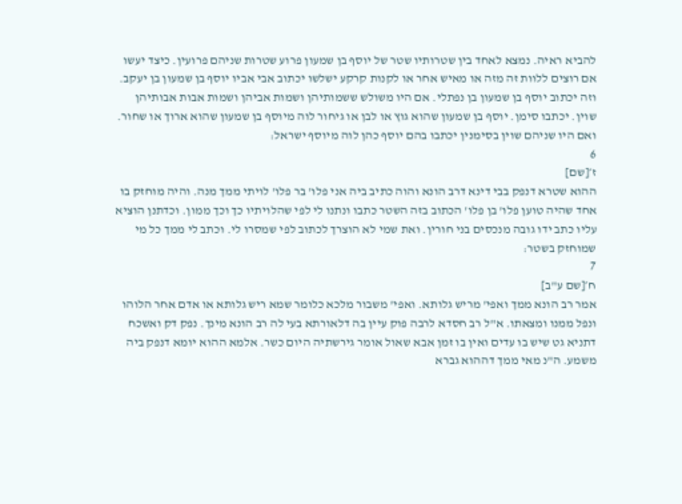להביא ראיה. נמצא לאחד בין שטרותיו שטר של יוסף בן שמעון פרוע שטרות שניהם פרועין. כיצד יעשו אם רוצים ללוות זה מזה או מאיש אחר או לקנות קרקע ישלשו יכתוב אבי אביו יוסף בן שמעון בן יעקב. וזה יכתוב יוסף בן שמעון בן נפתלי. אם היו משולש ששמותיהן ושמות אביהן ושמות אבות אבותיהן שוין. יכתבו סימן. יוסף בן שמעון שהוא גוץ או לבן או גיחור לוה מיוסף בן שמעון שהוא ארוך או שחור. ואם היו שניהם שוין בסימנין יכתבו בהם יוסף כהן לוה מיוסף ישראל:
6
ז׳[שם]
ההוא שטרא דנפק בבי דינא דרב הונא והוה כתיב ביה אני פלו' בר פלו' לויתי ממך מנה. והיה מוחזק בו אחד שהיה טוען פלו' בן פלו' הכתוב בזה השטר כתבו ונתנו לי לפי שהלויתיו כך וכך ממון. וכדתנן הוציא עליו כתב ידו גובה מנכסים בני חורין. ואת שמי לא הוצרך לכתוב לפי שמסרו לי. וכתב לי ממך כל מי שמוחזק בשטר:
7
ח׳[שם ע"ב]
אמר רב הונא ממך ואפי' מריש גלותא. ואפי' משבור מלכא כלומר שמא ריש גלותא או אדם אחר הלוהו ונפל ממנו ומצאתו. א"ל רב חסדא לרבה פוק עיין בה דלאורתא בעי לה רב הונא מינך. נפק דק ואשכח דתניא גט שיש בו עדים ואין בו זמן אבא שאול אומר גירשתיה היום כשר. אלמא ההוא יומא דנפק ביה משמע. ה"נ מאי ממך דההוא גברא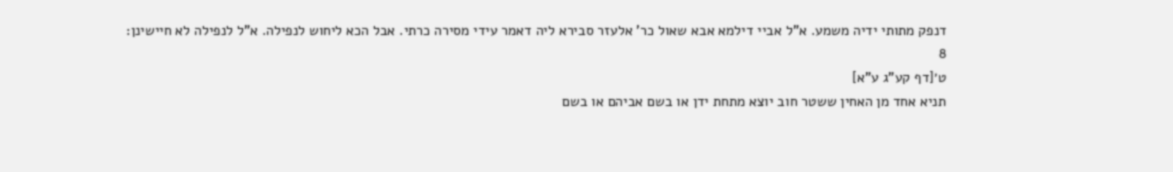דנפק מתותי ידיה משמע. א"ל אביי דילמא אבא שאול כר' אלעזר סבירא ליה דאמר עידי מסירה כרתי. אבל הכא ליחוש לנפילה. א"ל לנפילה לא חיישינן:
8
ט׳[דף קע"ג ע"א]
תניא אחד מן האחין ששטר חוב יוצא מתחת ידן או בשם אביהם או בשם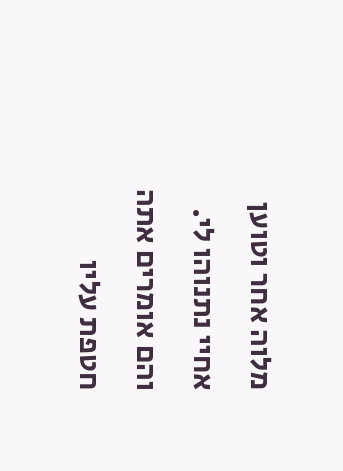מלוה אחר וטוען אחיי נתנוהו לי. והם אומרים אתה חטפת עליו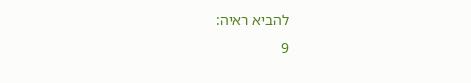להביא ראיה:
9